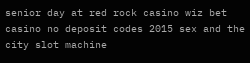senior day at red rock casino wiz bet casino no deposit codes 2015 sex and the city slot machine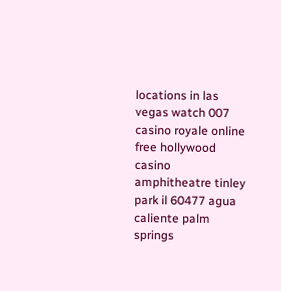locations in las vegas watch 007 casino royale online free hollywood casino amphitheatre tinley park il 60477 agua caliente palm springs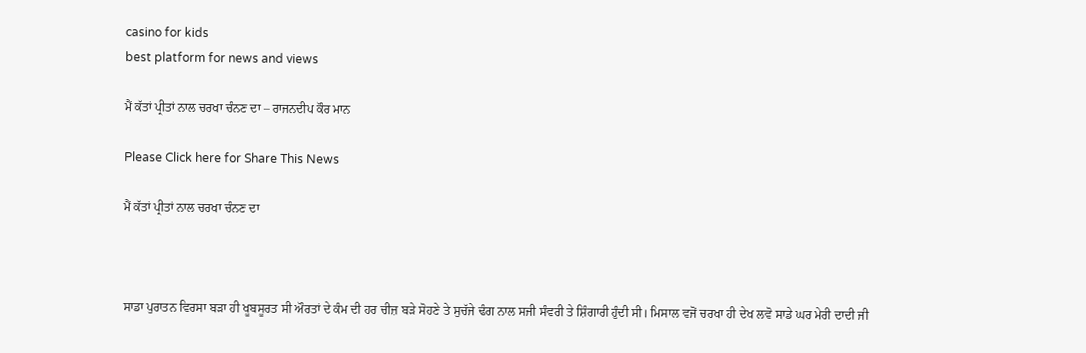casino for kids
best platform for news and views

ਮੈਂ ਕੱਤਾਂ ਪ੍ਰੀਤਾਂ ਨਾਲ ਚਰਖਾ ਚੰਨਣ ਦਾ – ਰਾਜਨਦੀਪ ਕੌਰ ਮਾਨ

Please Click here for Share This News

ਮੈਂ ਕੱਤਾਂ ਪ੍ਰੀਤਾਂ ਨਾਲ ਚਰਖਾ ਚੰਨਣ ਦਾ



ਸਾਡਾ ਪੁਰਾਤਨ ਵਿਰਸਾ ਬੜਾ ਹੀ ਖੂਬਸੂਰਤ ਸੀ ਔਰਤਾਂ ਦੇ ਕੰਮ ਦੀ ਹਰ ਚੀਜ਼ ਬੜੇ ਸੋਹਣੇ ਤੇ ਸੁਚੱਜੇ ਢੰਗ ਨਾਲ ਸਜੀ ਸੰਵਰੀ ਤੇ ਸ਼ਿੰਗਾਰੀ ਹੁੰਦੀ ਸੀ। ਮਿਸਾਲ ਵਜੋਂ ਚਰਖਾ ਹੀ ਦੇਖ ਲਵੋ ਸਾਡੇ ਘਰ ਮੇਰੀ ਦਾਦੀ ਜੀ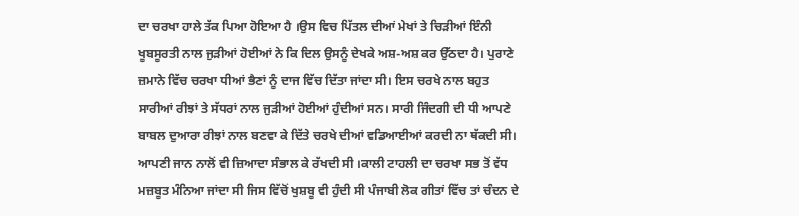ਦਾ ਚਰਖਾ ਹਾਲੇ ਤੱਕ ਪਿਆ ਹੋਇਆ ਹੈ ।ਉਸ ਵਿਚ ਪਿੱਤਲ ਦੀਆਂ ਮੇਖਾਂ ਤੇ ਚਿੜੀਆਂ ਇੰਨੀ ਖੂਬਸੂਰਤੀ ਨਾਲ ਜੁੜੀਆਂ ਹੋਈਆਂ ਨੇ ਕਿ ਦਿਲ ਉਸਨੂੰ ਦੇਖਕੇ ਅਸ਼-ਅਸ਼ ਕਰ ਉੱਠਦਾ ਹੈ। ਪੁਰਾਣੇ ਜ਼ਮਾਨੇ ਵਿੱਚ ਚਰਖਾ ਧੀਆਂ ਭੈਣਾਂ ਨੂੰ ਦਾਜ ਵਿੱਚ ਦਿੱਤਾ ਜਾਂਦਾ ਸੀ। ਇਸ ਚਰਖੇ ਨਾਲ ਬਹੁਤ ਸਾਰੀਆਂ ਰੀਝਾਂ ਤੇ ਸੱਧਰਾਂ ਨਾਲ ਜੁੜੀਆਂ ਹੋਈਆਂ ਹੁੰਦੀਆਂ ਸਨ। ਸਾਰੀ ਜਿੰਦਗੀ ਦੀ ਧੀ ਆਪਣੇ ਬਾਬਲ ਦੁਆਰਾ ਰੀਝਾਂ ਨਾਲ ਬਣਵਾ ਕੇ ਦਿੱਤੇ ਚਰਖੇ ਦੀਆਂ ਵਡਿਆਈਆਂ ਕਰਦੀ ਨਾ ਥੱਕਦੀ ਸੀ। ਆਪਣੀ ਜਾਨ ਨਾਲੋਂ ਵੀ ਜ਼ਿਆਦਾ ਸੰਭਾਲ ਕੇ ਰੱਖਦੀ ਸੀ ।ਕਾਲੀ ਟਾਹਲੀ ਦਾ ਚਰਖਾ ਸਭ ਤੋਂ ਵੱਧ ਮਜ਼ਬੂਤ ਮੰਨਿਆ ਜਾਂਦਾ ਸੀ ਜਿਸ ਵਿੱਚੋਂ ਖੁਸ਼ਬੂ ਵੀ ਹੁੰਦੀ ਸੀ ਪੰਜਾਬੀ ਲੋਕ ਗੀਤਾਂ ਵਿੱਚ ਤਾਂ ਚੰਦਨ ਦੇ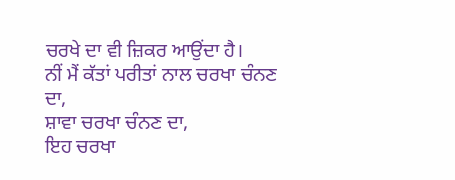ਚਰਖੇ ਦਾ ਵੀ ਜ਼ਿਕਰ ਆਉਂਦਾ ਹੈ।
ਨੀਂ ਮੈਂ ਕੱਤਾਂ ਪਰੀਤਾਂ ਨਾਲ ਚਰਖਾ ਚੰਨਣ ਦਾ,
ਸ਼ਾਵਾ ਚਰਖਾ ਚੰਨਣ ਦਾ,
ਇਹ ਚਰਖਾ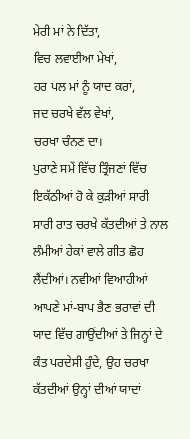ਮੇਰੀ ਮਾਂ ਨੇ ਦਿੱਤਾ,
ਵਿਚ ਲਵਾਈਆ ਮੇਖਾਂ,
ਹਰ ਪਲ ਮਾਂ ਨੂੰ ਯਾਦ ਕਰਾਂ,
ਜਦ ਚਰਖੇ ਵੱਲ ਵੇਖਾਂ,
ਚਰਖਾ ਚੰਨਣ ਦਾ।
ਪੁਰਾਣੇ ਸਮੇਂ ਵਿੱਚ ਤ੍ਰਿੰਜਣਾਂ ਵਿੱਚ ਇਕੱਠੀਆਂ ਹੋ ਕੇ ਕੁੜੀਆਂ ਸਾਰੀ ਸਾਰੀ ਰਾਤ ਚਰਖੇ ਕੱਤਦੀਆਂ ਤੇ ਨਾਲ ਲੰਮੀਆਂ ਹੇਕਾਂ ਵਾਲੇ ਗੀਤ ਛੋਹ ਲੈਂਦੀਆਂ। ਨਵੀਆਂ ਵਿਆਹੀਆਂ ਆਪਣੇ ਮਾਂ-ਬਾਪ ਭੈਣ ਭਰਾਵਾਂ ਦੀ ਯਾਦ ਵਿੱਚ ਗਾਉਂਦੀਆਂ ਤੇ ਜਿਨ੍ਹਾਂ ਦੇ ਕੰਤ ਪਰਦੇਸੀ ਹੁੰਦੇ, ਉਹ ਚਰਖਾ ਕੱਤਦੀਆਂ ਉਨ੍ਹਾਂ ਦੀਆਂ ਯਾਦਾਂ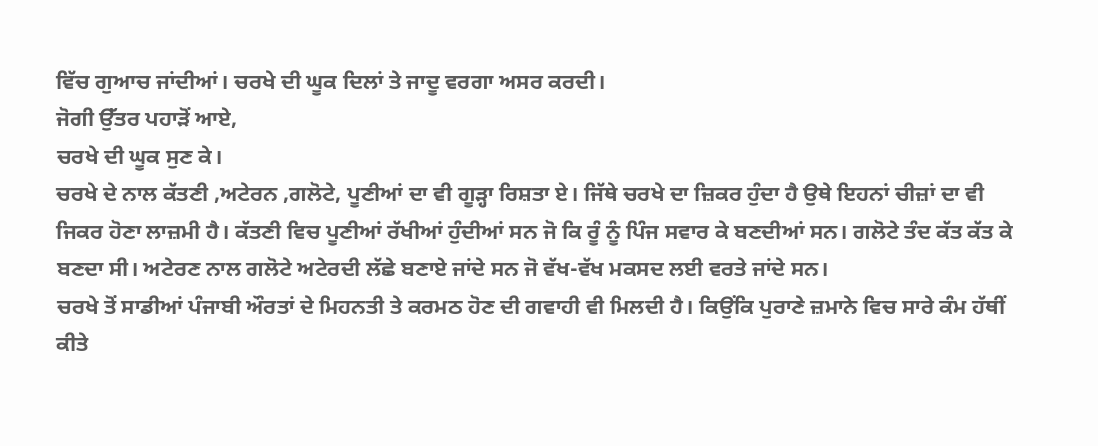ਵਿੱਚ ਗੁਆਚ ਜਾਂਦੀਆਂ। ਚਰਖੇ ਦੀ ਘੂਕ ਦਿਲਾਂ ਤੇ ਜਾਦੂ ਵਰਗਾ ਅਸਰ ਕਰਦੀ।
ਜੋਗੀ ਉੱਤਰ ਪਹਾੜੋਂ ਆਏ,
ਚਰਖੇ ਦੀ ਘੂਕ ਸੁਣ ਕੇ।
ਚਰਖੇ ਦੇ ਨਾਲ ਕੱਤਣੀ ,ਅਟੇਰਨ ,ਗਲੋਟੇ, ਪੂਣੀਆਂ ਦਾ ਵੀ ਗੂੜ੍ਹਾ ਰਿਸ਼ਤਾ ਏ। ਜਿੱਥੇ ਚਰਖੇ ਦਾ ਜ਼ਿਕਰ ਹੁੰਦਾ ਹੈ ਉਥੇ ਇਹਨਾਂ ਚੀਜ਼ਾਂ ਦਾ ਵੀ ਜਿਕਰ ਹੋਣਾ ਲਾਜ਼ਮੀ ਹੈ। ਕੱਤਣੀ ਵਿਚ ਪੂਣੀਆਂ ਰੱਖੀਆਂ ਹੁੰਦੀਆਂ ਸਨ ਜੋ ਕਿ ਰੂੰ ਨੂੰ ਪਿੰਜ ਸਵਾਰ ਕੇ ਬਣਦੀਆਂ ਸਨ। ਗਲੋਟੇ ਤੰਦ ਕੱਤ ਕੱਤ ਕੇ ਬਣਦਾ ਸੀ। ਅਟੇਰਣ ਨਾਲ ਗਲੋਟੇ ਅਟੇਰਦੀ ਲੱਛੇ ਬਣਾਏ ਜਾਂਦੇ ਸਨ ਜੋ ਵੱਖ-ਵੱਖ ਮਕਸਦ ਲਈ ਵਰਤੇ ਜਾਂਦੇ ਸਨ।
ਚਰਖੇ ਤੋਂ ਸਾਡੀਆਂ ਪੰਜਾਬੀ ਔਰਤਾਂ ਦੇ ਮਿਹਨਤੀ ਤੇ ਕਰਮਠ ਹੋਣ ਦੀ ਗਵਾਹੀ ਵੀ ਮਿਲਦੀ ਹੈ। ਕਿਉਂਕਿ ਪੁਰਾਣੇ ਜ਼ਮਾਨੇ ਵਿਚ ਸਾਰੇ ਕੰਮ ਹੱਥੀਂ ਕੀਤੇ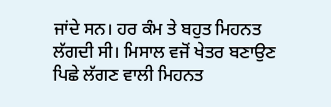ਜਾਂਦੇ ਸਨ। ਹਰ ਕੰਮ ਤੇ ਬਹੁਤ ਮਿਹਨਤ ਲੱਗਦੀ ਸੀ। ਮਿਸਾਲ ਵਜੋਂ ਖੇਤਰ ਬਣਾਉਣ ਪਿਛੇ ਲੱਗਣ ਵਾਲੀ ਮਿਹਨਤ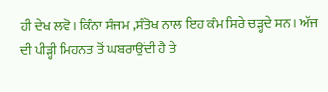ਹੀ ਦੇਖ ਲਵੋ। ਕਿੰਨਾ ਸੰਜਮ ,ਸੰਤੋਖ ਨਾਲ ਇਹ ਕੰਮ ਸਿਰੇ ਚੜ੍ਹਦੇ ਸਨ। ਅੱਜ ਦੀ ਪੀੜ੍ਹੀ ਮਿਹਨਤ ਤੋਂ ਘਬਰਾਉਂਦੀ ਹੈ ਤੇ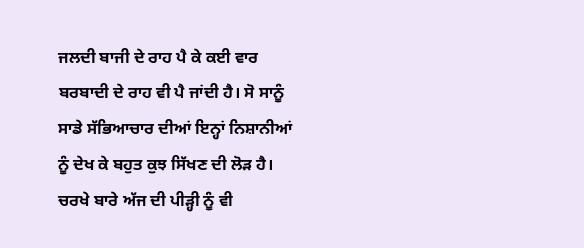ਜਲਦੀ ਬਾਜੀ ਦੇ ਰਾਹ ਪੈ ਕੇ ਕਈ ਵਾਰ ਬਰਬਾਦੀ ਦੇ ਰਾਹ ਵੀ ਪੈ ਜਾਂਦੀ ਹੈ। ਸੋ ਸਾਨੂੰ ਸਾਡੇ ਸੱਭਿਆਚਾਰ ਦੀਆਂ ਇਨ੍ਹਾਂ ਨਿਸ਼ਾਨੀਆਂ ਨੂੰ ਦੇਖ ਕੇ ਬਹੁਤ ਕੁਝ ਸਿੱਖਣ ਦੀ ਲੋੜ ਹੈ।
ਚਰਖੇ ਬਾਰੇ ਅੱਜ ਦੀ ਪੀੜ੍ਹੀ ਨੂੰ ਵੀ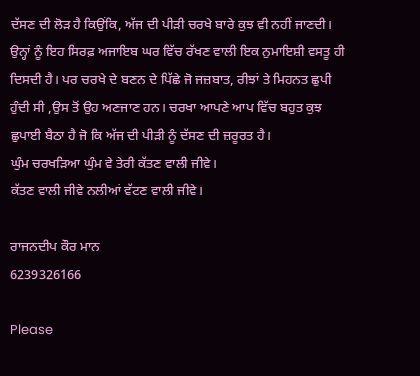ਦੱਸਣ ਦੀ ਲੋੜ ਹੈ ਕਿਉਂਕਿ, ਅੱਜ ਦੀ ਪੀੜੀ ਚਰਖੇ ਬਾਰੇ ਕੁਝ ਵੀ ਨਹੀਂ ਜਾਣਦੀ। ਉਨ੍ਹਾਂ ਨੂੰ ਇਹ ਸਿਰਫ਼ ਅਜਾਇਬ ਘਰ ਵਿੱਚ ਰੱਖਣ ਵਾਲੀ ਇਕ ਨੁਮਾਇਸ਼ੀ ਵਸਤੂ ਹੀ ਦਿਸਦੀ ਹੈ। ਪਰ ਚਰਖੇ ਦੇ ਬਣਨ ਦੇ ਪਿੱਛੇ ਜੋ ਜਜ਼ਬਾਤ, ਰੀਝਾਂ ਤੇ ਮਿਹਨਤ ਛੁਪੀ ਹੁੰਦੀ ਸੀ ,ਉਸ ਤੋਂ ਉਹ ਅਣਜਾਣ ਹਨ। ਚਰਖਾ ਆਪਣੇ ਆਪ ਵਿੱਚ ਬਹੁਤ ਕੁਝ ਛੁਪਾਈ ਬੈਠਾ ਹੈ ਜੋ ਕਿ ਅੱਜ ਦੀ ਪੀੜੀ ਨੂੰ ਦੱਸਣ ਦੀ ਜ਼ਰੂਰਤ ਹੈ।
ਘੁੰਮ ਚਰਖੜਿਆ ਘੁੰਮ ਵੇ ਤੇਰੀ ਕੱਤਣ ਵਾਲੀ ਜੀਵੇ।
ਕੱਤਣ ਵਾਲੀ ਜੀਵੇ ਨਲੀਆਂ ਵੱਟਣ ਵਾਲੀ ਜੀਵੇ।

ਰਾਜਨਦੀਪ ਕੌਰ ਮਾਨ
6239326166

Please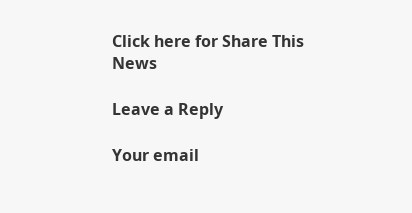Click here for Share This News

Leave a Reply

Your email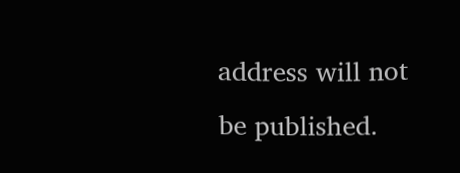address will not be published.